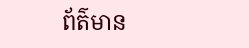ព័ត៌មាន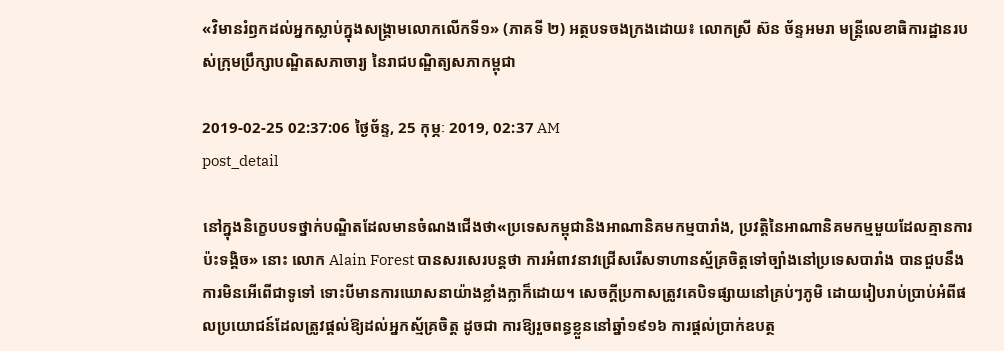«វិមានរំឭកដល់អ្នកស្លាប់ក្នុងសង្គ្រាមលោកលើកទី១» (ភាគទី ២) អត្ថបទចងក្រងដោយ៖ លោកស្រី ស៊ន ច័ន្ទអមរា មន្ត្រីលេខាធិការដ្ឋានរបស់ក្រុមប្រឹក្សាបណ្ឌិតសភាចារ្យ នៃរាជបណ្ឌិត្យសភាកម្ពុជា

2019-02-25 02:37:06 ថ្ងៃច័ន្ទ, 25 កុម្ភៈ 2019, 02:37 AM
post_detail

នៅក្នុងនិក្ខេបបទថ្នាក់បណ្ឌិតដែលមានចំណងជើងថា«ប្រទេសកម្ពុជានិងអាណានិគមកម្មបារាំង, ប្រវត្តិនៃអាណានិគមកម្មមួយដែលគ្មានការប៉ះទង្គិច» នោះ លោក Alain Forest បានសរសេរបន្តថា ការអំពាវនាវជ្រើសរើសទាហានស្ម័គ្រចិត្តទៅច្បាំងនៅប្រទេសបារាំង បានជួបនឹងការមិនអើពើជាទូទៅ ទោះបីមានការឃោសនាយ៉ាងខ្លាំងក្លាក៏ដោយ។ សេចក្តីប្រកាសត្រូវគេបិទផ្សាយនៅគ្រប់ៗភូមិ ដោយរៀបរាប់ប្រាប់អំពីផលប្រយោជន៍ដែលត្រូវផ្តល់ឱ្យដល់អ្នកស្ម័គ្រចិត្ត ដូចជា ការឱ្យរួចពន្ធខ្លួននៅឆ្នាំ១៩១៦ ការផ្តល់ប្រាក់ឧបត្ថ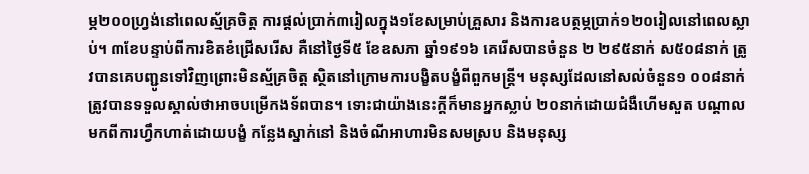ម្ភ២០០ហ្វ្រង់នៅពេលស្ម័គ្រចិត្ត ការផ្តល់ប្រាក់៣រៀលក្នុង១ខែសម្រាប់គ្រួសារ និងការឧបត្ថម្ភប្រាក់១២០រៀលនៅពេលស្លាប់។ ៣ខែបន្ទាប់ពីការខិតខំជ្រើសរើស គឺនៅថ្ងៃទី៥ ខែឧសភា ឆ្នាំ១៩១៦ គេរើសបានចំនួន ២ ២៩៥នាក់ ស៥០៨នាក់ ត្រូវបានគេបញ្ជូនទៅវិញព្រោះមិនស្ម័គ្រចិត្ត ស្ថិតនៅក្រោមការបង្ខិតបង្ខំពីពួកមន្ត្រី។ មនុស្សដែលនៅសល់ចំនួន១ ០០៨នាក់ត្រូវបានទទួលស្គាល់ថាអាចបម្រើកងទ័ពបាន។ ទោះជាយ៉ាងនេះក្តីក៏មានអ្នកស្លាប់ ២០នាក់ដោយជំងឺហើមសួត បណ្តាលមកពីការហ្វឹកហាត់ដោយបង្ខំ កន្លែងស្នាក់នៅ និងចំណីអាហារមិនសមស្រប និងមនុស្ស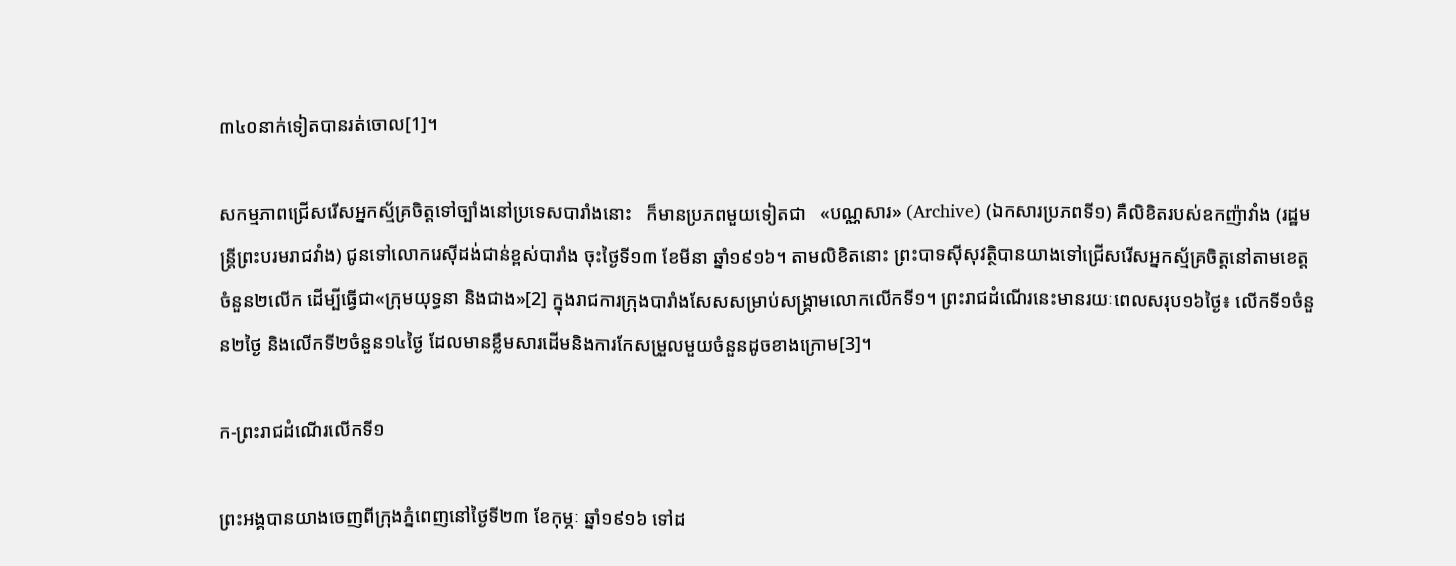៣៤០នាក់ទៀតបានរត់ចោល[1]។

សកម្មភាពជ្រើសរើសអ្នកស្ម័គ្រចិត្តទៅច្បាំងនៅប្រទេសបារាំងនោះ   ក៏មានប្រភពមួយទៀតជា   «បណ្ណសារ» (Archive) (ឯកសារប្រភពទី១) គឺលិខិតរបស់ឧកញ៉ាវាំង (រដ្ឋមន្ត្រីព្រះបរមរាជវាំង) ជូនទៅលោករេស៊ីដង់ជាន់ខ្ពស់បារាំង ចុះថ្ងៃទី១៣ ខែមីនា ឆ្នាំ១៩១៦។ តាមលិខិតនោះ ព្រះបាទស៊ីសុវត្ថិបានយាងទៅជ្រើសរើសអ្នកស្ម័គ្រចិត្តនៅតាមខេត្តចំនួន២លើក ដើម្បីធ្វើជា«ក្រុមយុទ្ធនា និងជាង»[2] ក្នុងរាជការក្រុងបារាំងសែសសម្រាប់សង្គ្រាមលោកលើកទី១។ ព្រះរាជដំណើរនេះមានរយៈពេលសរុប១៦ថ្ងៃ៖ លើកទី១ចំនួន២ថ្ងៃ និងលើកទី២ចំនួន១៤ថ្ងៃ ដែលមានខ្លឹមសារដើមនិងការកែសម្រួលមួយចំនួនដូចខាងក្រោម[3]។

ក-ព្រះរាជដំណើរលើកទី១

ព្រះអង្គបានយាងចេញពីក្រុងភ្នំពេញនៅថ្ងៃទី២៣ ខែកុម្ភៈ ឆ្នាំ១៩១៦ ទៅដ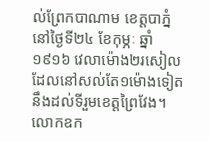ល់ព្រែកបាណាម ខេត្តបាភ្នំ នៅថ្ងៃទី២៤ ខែកុម្ភៈ ឆ្នាំ១៩១៦ វេលាម៉ោង២រសៀលដែលនៅសល់តែ១ម៉ោងទៀតនឹងដល់ទីរួមខេត្តព្រៃវែង។ លោកឧក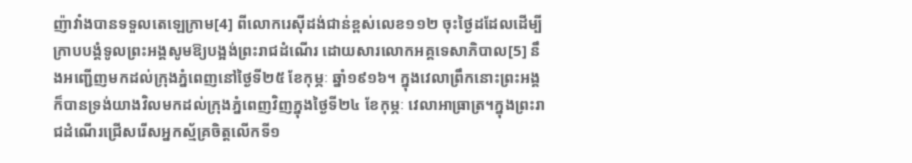ញ៉ាវាំងបានទទួលតេឡេក្រាម[4] ពីលោករេស៊ីដង់ជាន់ខ្ពស់លេខ១១២ ចុះថ្ងៃដដែលដើម្បីក្រាបបង្គំទូលព្រះអង្គសូមឱ្យបង្អង់ព្រះរាជដំណើរ ដោយសារលោកអគ្គទេសាភិបាល[5] នឹងអញ្ជើញមកដល់ក្រុងភ្នំពេញនៅថ្ងៃទី២៥ ខែកុម្ភៈ ឆ្នាំ១៩១៦។ ក្នុងវេលាព្រឹកនោះព្រះអង្គក៏បានទ្រង់យាងវិលមកដល់ក្រុងភ្នំពេញវិញក្នុងថ្ងៃទី២៤ ខែកុម្ភៈ វេលាអាធ្រាត្រ។ក្នុងព្រះរាជដំណើរជ្រើសរើសអ្នកស្ម័គ្រចិត្តលើកទី១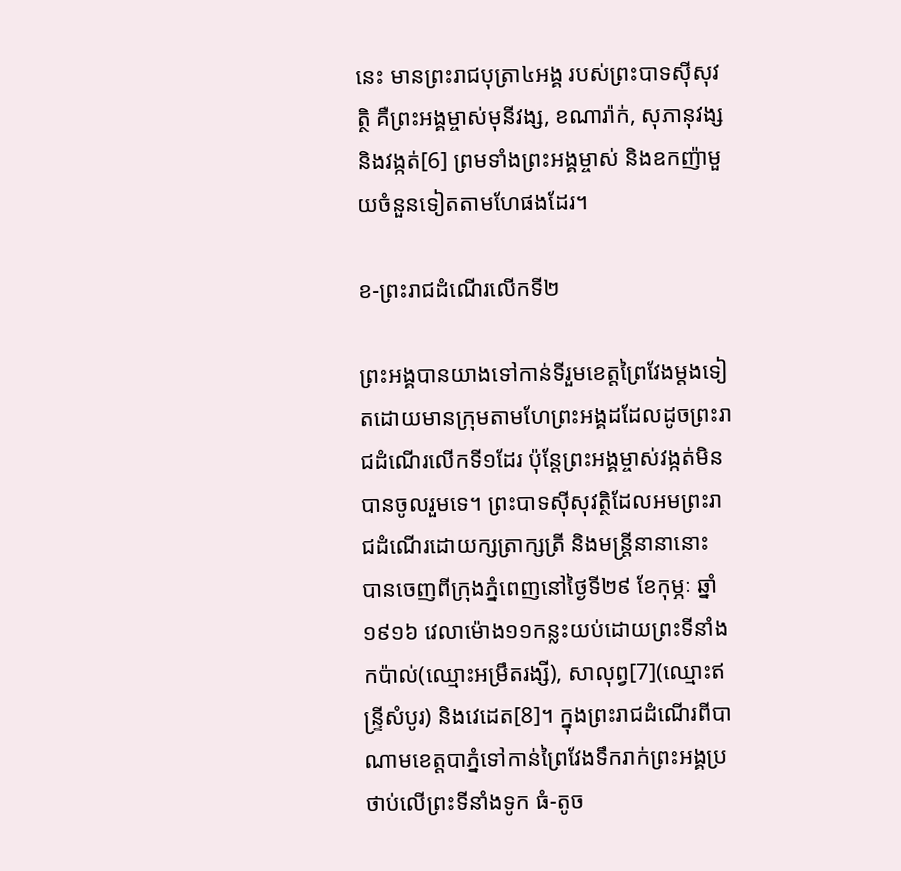នេះ មានព្រះរាជបុត្រា៤អង្គ របស់ព្រះបាទស៊ីសុវត្ថិ គឺព្រះអង្គម្ចាស់មុនីវង្ស, ខណារ៉ាក់, សុភានុវង្ស និងវង្កត់[6] ព្រមទាំងព្រះអង្គម្ចាស់ និងឧកញ៉ាមួយចំនួនទៀតតាមហែផងដែរ។

ខ-ព្រះរាជដំណើរលើកទី២

ព្រះអង្គបានយាងទៅកាន់ទីរួមខេត្តព្រៃវែងម្តងទៀតដោយមានក្រុមតាមហែព្រះអង្គដដែលដូចព្រះរាជដំណើរលើកទី១ដែរ ប៉ុន្តែព្រះអង្គម្ចាស់វង្កត់មិនបានចូលរួមទេ។ ព្រះបាទស៊ីសុវត្ថិដែលអមព្រះរាជដំណើរដោយក្សត្រាក្សត្រី និងមន្ត្រីនានានោះ បានចេញពីក្រុងភ្នំពេញនៅថ្ងៃទី២៩ ខែកុម្ភៈ ឆ្នាំ១៩១៦ វេលាម៉ោង១១កន្លះយប់ដោយព្រះទីនាំងកប៉ាល់(ឈ្មោះអម្រឹតរង្សី), សាលុព្វ[7](ឈ្មោះឥន្ទ្រីសំបូរ) និងវេដេត[8]។ ក្នុងព្រះរាជដំណើរពីបាណាមខេត្តបាភ្នំទៅកាន់ព្រៃវែងទឹករាក់ព្រះអង្គប្រថាប់លើព្រះទីនាំងទូក ធំ-តូច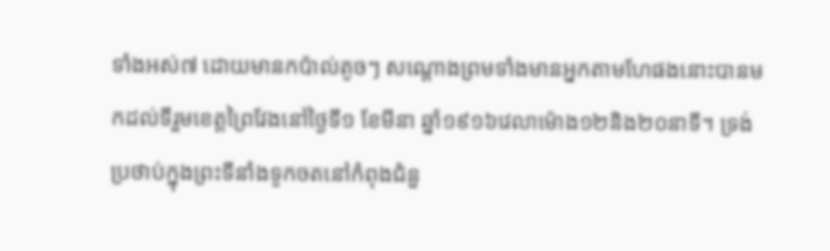ទាំងអស់៧ ដោយមានកប៉ាល់តូចៗ សណ្តោងព្រមទាំងមានអ្នកតាមហែផងនោះបានមកដល់ទីរួមខេត្តព្រៃវែងនៅថ្ងៃទី១ ខែមីនា ឆ្នាំ១៩១៦វេលាម៉ោង១២និង២០នាទី។ ទ្រង់ប្រថាប់ក្នុងព្រះទីនាំងទូកចតនៅកំពុងជំនួ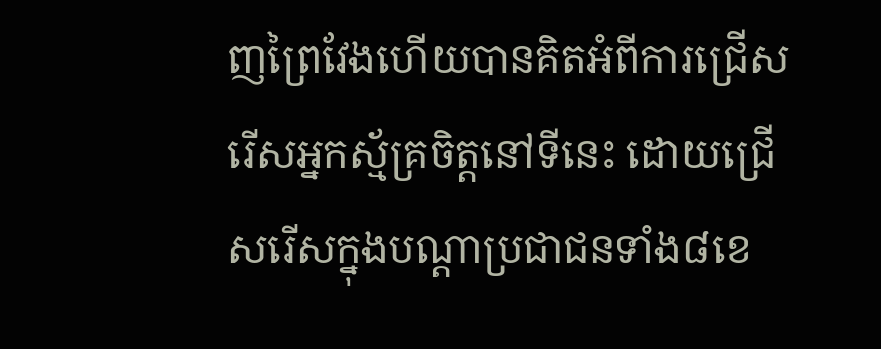ញព្រៃវែងហើយបានគិតអំពីការជ្រើសរើសអ្នកស្ម័គ្រចិត្តនៅទីនេះ ដោយជ្រើសរើសក្នុងបណ្តាប្រជាជនទាំង៨ខេ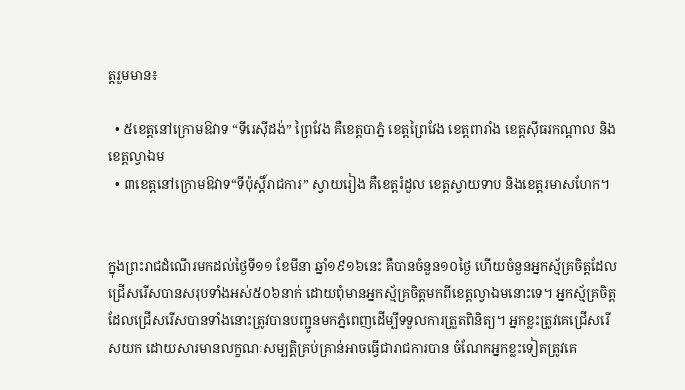ត្តរួមមាន៖

  • ៥ខេត្តនៅក្រោមឱវាទ “ទីរេស៊ីដង់” ព្រៃវែង គឺខេត្តបាភ្នំ ខេត្តព្រៃវែង ខេត្តពារាំង ខេត្តស៊ីធរកណ្តាល និងខេត្តល្វាឯម
  • ៣ខេត្តនៅក្រោមឱវាទ“ទីប៉ុស្តិ៍រាជការ” ស្វាយរៀង គឺខេត្តរំដួល ខេត្តស្វាយទាប និងខេត្តរមាសហែក។


ក្នុងព្រះរាជដំណើរមកដល់ថ្ងៃទី១១ ខែមីនា ឆ្នាំ១៩១៦នេះ គឺបានចំនួន១០ថ្ងៃ ហើយចំនួនអ្នកស្ម័គ្រចិត្តដែលជ្រើសរើសបានសរុបទាំងអស់៥០៦នាក់ ដោយពុំមានអ្នកស្ម័គ្រចិត្តមកពីខេត្តល្វាឯមនោះទេ។ អ្នកស្ម័គ្រចិត្តដែលជ្រើសរើសបានទាំងនោះត្រូវបានបញ្ជូនមកភ្នំពេញដើម្បីទទួលការត្រួតពិនិត្យ។ អ្នកខ្លះត្រូវគេជ្រើសរើសយក ដោយសារមានលក្ខណៈសម្បត្តិគ្រប់គ្រាន់អាចធ្វើជារាជការបាន ចំណែកអ្នកខ្លះទៀតត្រូវគេ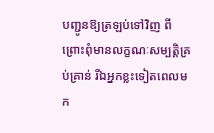បញ្ជូនឱ្យត្រឡប់ទៅវិញ ពីព្រោះពុំមានលក្ខណៈសម្បត្តិគ្រប់គ្រាន់ រីឯអ្នកខ្លះទៀតពេលមក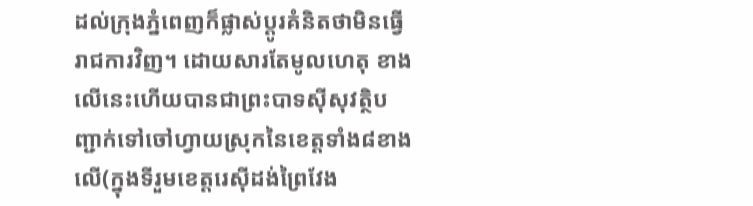ដល់ក្រុងភ្នំពេញក៏ផ្លាស់ប្តូរគំនិតថាមិនធ្វើរាជការវិញ។ ដោយសារតែមូលហេតុ ខាងលើនេះហើយបានជាព្រះបាទស៊ីសុវត្ថិបញ្ជាក់ទៅចៅហ្វាយស្រុកនៃខេត្តទាំង៨ខាងលើ(ក្នុងទីរួមខេត្តរេស៊ីដង់ព្រៃវែង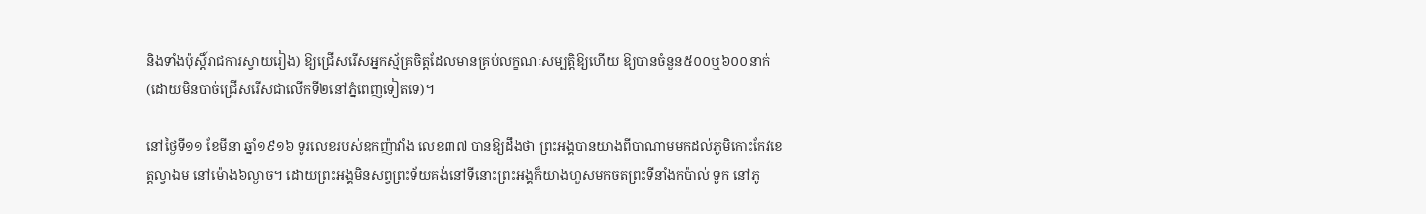និងទាំងប៉ុស្តិ៍រាជការស្វាយរៀង) ឱ្យជ្រើសរើសអ្នកស្ម័គ្រចិត្តដែលមានគ្រប់លក្ខណៈសម្បត្តិឱ្យហើយ ឱ្យបានចំនួន៥០០ឬ៦០០នាក់(ដោយមិនបាច់ជ្រើសរើសជាលើកទី២នៅភ្នំពេញទៀតទេ)។

នៅថ្ងៃទី១១ ខែមីនា ឆ្នាំ១៩១៦ ទូរលេខរបស់ឧកញ៉ាវាំង លេខ៣៧ បានឱ្យដឹងថា ព្រះអង្គបានយាងពីបាណាមមកដល់ភូមិកោះកែវខេត្តល្វាឯម នៅម៉ោង៦ល្ងាច។ ដោយព្រះអង្គមិនសព្វព្រះទ័យគង់នៅទីនោះព្រះអង្គក៏យាងហួសមកចតព្រះទីនាំងកប៉ាល់ ទូក នៅភូ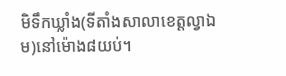មិទឹកឃ្លាំង(ទីតាំងសាលាខេត្តល្វាឯម)នៅម៉ោង៨យប់។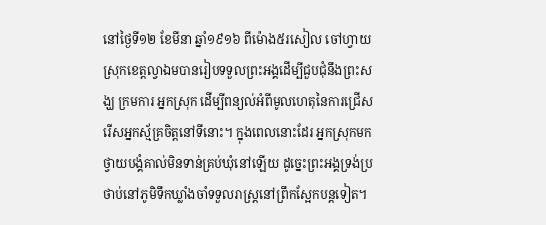នៅថ្ងៃទី១២ ខែមីនា ឆ្នាំ១៩១៦ ពីម៉ោង៥រសៀល ចៅហ្វាយស្រុកខេត្តល្វាឯមបានរៀបទទួលព្រះអង្គដើម្បីជួបជុំនឹងព្រះសង្ឃ ក្រមការ អ្នកស្រុក ដើម្បីពន្យល់អំពីមូលហេតុនៃការជ្រើសរើសអ្នកស្ម័គ្រចិត្តនៅទីនោះ។ ក្នុងពេលនោះដែរ អ្នកស្រុកមកថ្វាយបង្គំគាល់មិនទាន់គ្រប់ឃុំនៅឡើយ ដូច្នេះព្រះអង្គទ្រង់ប្រថាប់នៅភូមិទឹកឃ្លាំងចាំទទួលរាស្ត្រនៅព្រឹកស្អែកបន្តទៀត។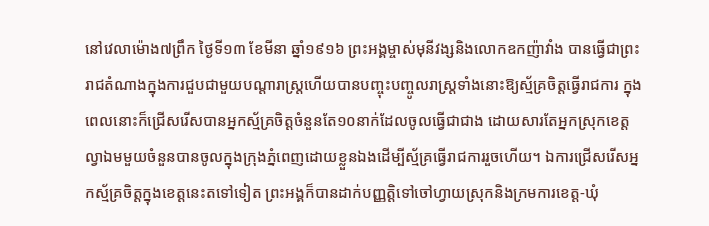នៅវេលាម៉ោង៧ព្រឹក ថ្ងៃទី១៣ ខែមីនា ឆ្នាំ១៩១៦ ព្រះអង្គម្ចាស់មុនីវង្សនិងលោកឧកញ៉ាវាំង បានធ្វើជាព្រះរាជតំណាងក្នុងការជួបជាមួយបណ្តារាស្ត្រហើយបានបញ្ចុះបញ្ចូលរាស្ត្រទាំងនោះឱ្យស្ម័គ្រចិត្តធ្វើរាជការ ក្នុងពេលនោះក៏ជ្រើសរើសបានអ្នកស្ម័គ្រចិត្តចំនួនតែ១០នាក់ដែលចូលធ្វើជាជាង ដោយសារតែអ្នកស្រុកខេត្តល្វាឯមមួយចំនួនបានចូលក្នុងក្រុងភ្នំពេញដោយខ្លួនឯងដើម្បីស្ម័គ្រធ្វើរាជការរួចហើយ។ ឯការជ្រើសរើសអ្នកស្ម័គ្រចិត្តក្នុងខេត្តនេះតទៅទៀត ព្រះអង្គក៏បានដាក់បញ្ញត្តិទៅចៅហ្វាយស្រុកនិងក្រមការខេត្ត-ឃុំ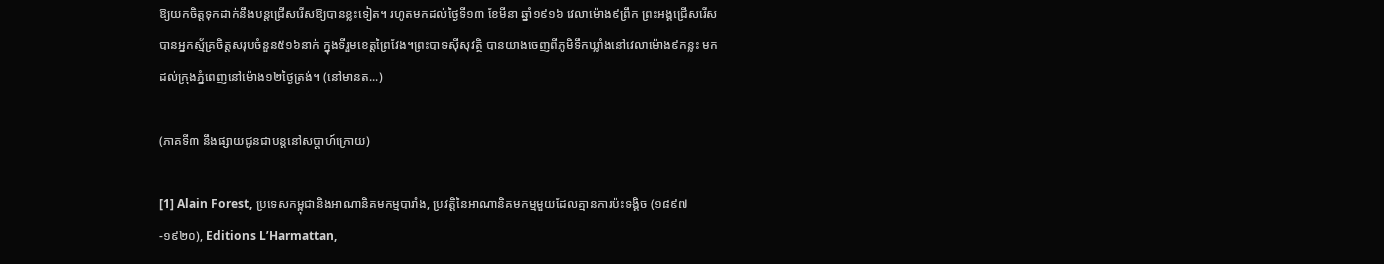ឱ្យយកចិត្តទុកដាក់នឹងបន្តជ្រើសរើសឱ្យបានខ្លះទៀត។ រហូតមកដល់ថ្ងៃទី១៣ ខែមីនា ឆ្នាំ១៩១៦ វេលាម៉ោង៩ព្រឹក ព្រះអង្គជ្រើសរើសបានអ្នកស្ម័គ្រចិត្តសរុបចំនួន៥១៦នាក់ ក្នុងទីរួមខេត្តព្រៃវែង។ព្រះបាទស៊ីសុវត្ថិ បានយាងចេញពីភូមិទឹកឃ្លាំងនៅវេលាម៉ោង៩កន្លះ មកដល់ក្រុងភ្នំពេញនៅម៉ោង១២ថ្ងៃត្រង់។ (នៅមានត...)

(ភាគទី៣ នឹងផ្សាយជូនជាបន្តនៅសប្តាហ៍ក្រោយ)

[1] Alain Forest, ប្រទេសកម្ពុជានិងអាណានិគមកម្មបារាំង, ប្រវត្តិនៃអាណានិគមកម្មមួយដែលគ្មានការប៉ះទង្គិច (១៨៩៧-១៩២០), Editions L’Harmattan,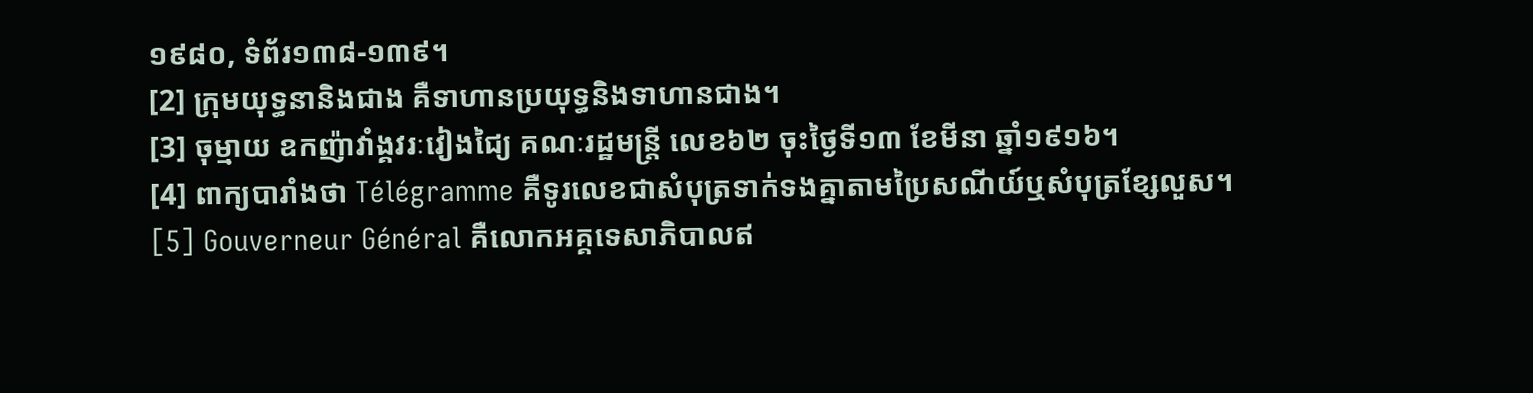១៩៨០, ទំព័រ១៣៨-១៣៩។
[2] ក្រុមយុទ្ធនានិងជាង គឺទាហានប្រយុទ្ធនិងទាហានជាង។
[3] ចុម្មាយ ឧកញ៉ាវាំង្គវរៈវៀងជៃ្យ គណៈរដ្ឋមន្ត្រី លេខ៦២ ចុះថ្ងៃទី១៣ ខែមីនា ឆ្នាំ១៩១៦។
[4] ពាក្យបារាំងថា Télégramme គឺទូរលេខជាសំបុត្រទាក់ទងគ្នាតាមប្រៃសណីយ៍ឬសំបុត្រខ្សែលួស។
[5] Gouverneur Général គឺលោកអគ្គទេសាភិបាលឥ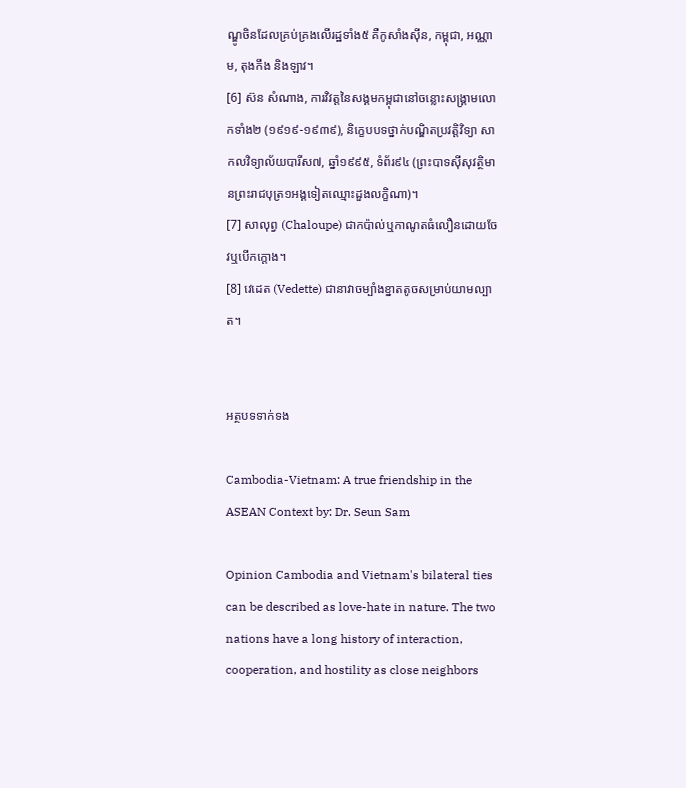ណ្ឌូចិនដែលគ្រប់គ្រងលើរដ្ឋទាំង៥ គឺកូសាំងស៊ីន, កម្ពុជា, អណ្ណាម, តុងកឹង និងឡាវ។
[6] ស៊ន សំណាង, ការវិវត្តនៃសង្គមកម្ពុជានៅចន្លោះសង្គ្រាមលោកទាំង២ (១៩១៩-១៩៣៩), និក្ខេបបទថ្នាក់បណ្ឌិតប្រវត្តិវិទ្យា សាកលវិទ្យាល័យបារីស៧, ឆ្នាំ១៩៩៥, ទំព័រ៩៤ (ព្រះបាទស៊ីសុវត្ថិមានព្រះរាជបុត្រ១អង្គទៀតឈ្មោះដួងលក្ខិណា)។
[7] សាលុព្វ (Chaloupe) ជាកប៉ាល់ឬកាណូតធំលឿនដោយចែវឬបើកក្តោង។
[8] វេដេត (Vedette) ជានាវាចម្បាំងខ្នាតតូចសម្រាប់យាមល្បាត។


អត្ថបទទាក់ទង

Cambodia-Vietnam: A true friendship in the ASEAN Context by: Dr. Seun Sam

Opinion Cambodia and Vietnam's bilateral ties can be described as love-hate in nature. The two nations have a long history of interaction, cooperation, and hostility as close neighbors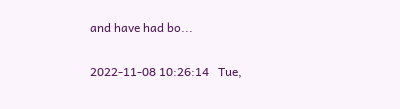and have had bo...

2022-11-08 10:26:14   Tue,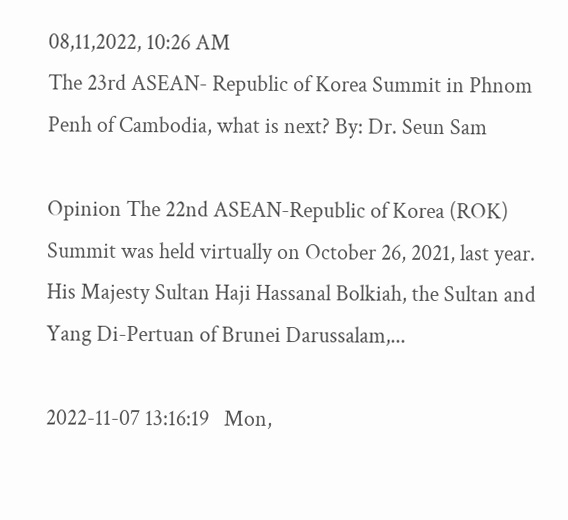08,11,2022, 10:26 AM
The 23rd ASEAN- Republic of Korea Summit in Phnom Penh of Cambodia, what is next? By: Dr. Seun Sam

Opinion The 22nd ASEAN-Republic of Korea (ROK) Summit was held virtually on October 26, 2021, last year. His Majesty Sultan Haji Hassanal Bolkiah, the Sultan and Yang Di-Pertuan of Brunei Darussalam,...

2022-11-07 13:16:19   Mon,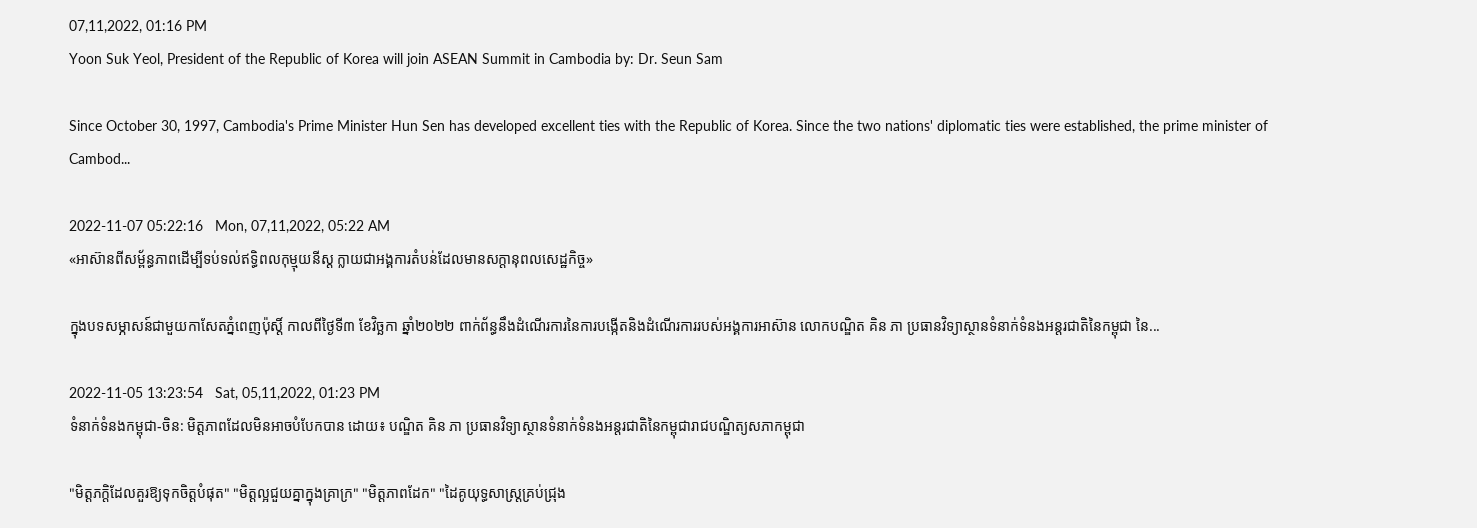07,11,2022, 01:16 PM
Yoon Suk Yeol, President of the Republic of Korea will join ASEAN Summit in Cambodia by: Dr. Seun Sam

Since October 30, 1997, Cambodia's Prime Minister Hun Sen has developed excellent ties with the Republic of Korea. Since the two nations' diplomatic ties were established, the prime minister of Cambod...

2022-11-07 05:22:16   Mon, 07,11,2022, 05:22 AM
«អាស៊ានពីសម្ព័ន្ធភាពដើម្បីទប់ទល់ឥទ្ធិពលកុម្មុយនីស្ត ក្លាយជាអង្គការតំបន់ដែលមានសក្តានុពលសេដ្ឋកិច្ច»

ក្នុងបទសម្ភាសន៍ជាមួយកាសែតភ្នំពេញប៉ុស្តិ៍ កាលពីថ្ងៃទី៣ ខែវិច្ឆកា ឆ្នាំ២០២២ ពាក់ព័ន្ធនឹងដំណើរការនៃការបង្កើតនិងដំណើរការរបស់អង្គការអាស៊ាន លោកបណ្ឌិត គិន ភា ប្រធានវិទ្យាស្ថានទំនាក់ទំនងអន្តរជាតិនៃកម្ពុជា នៃ...

2022-11-05 13:23:54   Sat, 05,11,2022, 01:23 PM
ទំនាក់ទំនងកម្ពុជា-ចិន: មិត្តភាពដែលមិនអាចបំបែកបាន ដោយ៖ បណ្ឌិត គិន ភា ប្រធានវិទ្យាស្ថានទំនាក់ទំនងអន្តរជាតិនៃកម្ពុជារាជបណ្ឌិត្យសភាកម្ពុជា

"មិត្តភក្តិដែលគួរឱ្យទុកចិត្តបំផុត" "មិត្តល្អជួយគ្នាក្នុងគ្រាក្រ" "មិត្តភាពដែក" "ដៃគូយុទ្ធសាស្ត្រគ្រប់ជ្រុង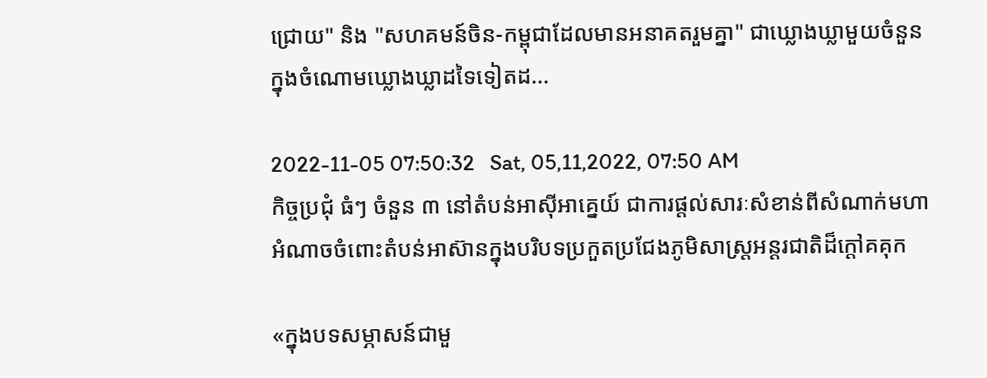ជ្រោយ" និង "សហគមន៍ចិន-កម្ពុជាដែលមានអនាគតរួមគ្នា" ជាឃ្លោងឃ្លាមួយចំនួនក្នុងចំណោមឃ្លោងឃ្លាដទៃទៀតដ...

2022-11-05 07:50:32   Sat, 05,11,2022, 07:50 AM
កិច្ចប្រជុំ ធំៗ ចំនួន ៣ នៅតំបន់អាស៊ីអាគ្នេយ៍ ជាការផ្តល់សារៈសំខាន់ពីសំណាក់មហាអំណាចចំពោះតំបន់អាស៊ានក្នុងបរិបទប្រកួតប្រជែងភូមិសាស្ត្រអន្តរជាតិដ៏ក្តៅគគុក

«ក្នុងបទសម្ភាសន៍ជាមួ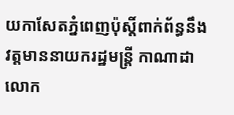យកាសែតភ្នំពេញប៉ុស្តិ៍ពាក់ព័ន្ធនឹងវត្តមាននាយករដ្ឋមន្ត្រី កាណាដា លោក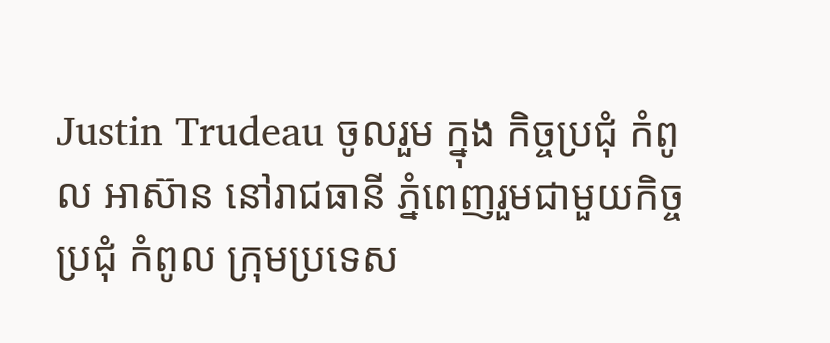Justin Trudeau ចូលរួម ក្នុង កិច្ចប្រជុំ កំពូល អាស៊ាន នៅរាជធានី ភ្នំពេញរួមជាមួយកិច្ចប្រជុំ កំពូល ក្រុមប្រទេស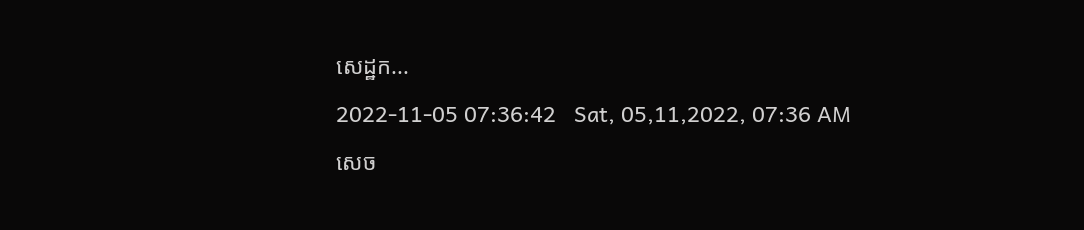សេដ្ឋក...

2022-11-05 07:36:42   Sat, 05,11,2022, 07:36 AM

សេច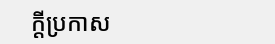ក្តីប្រកាស